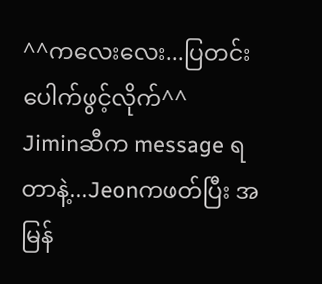^^ကလေးလေး...ပြတင်းပေါက်ဖွင့်လိုက်^^
Jiminဆီက message ရ တာနဲ့...Jeonကဖတ်ပြီး အမြန်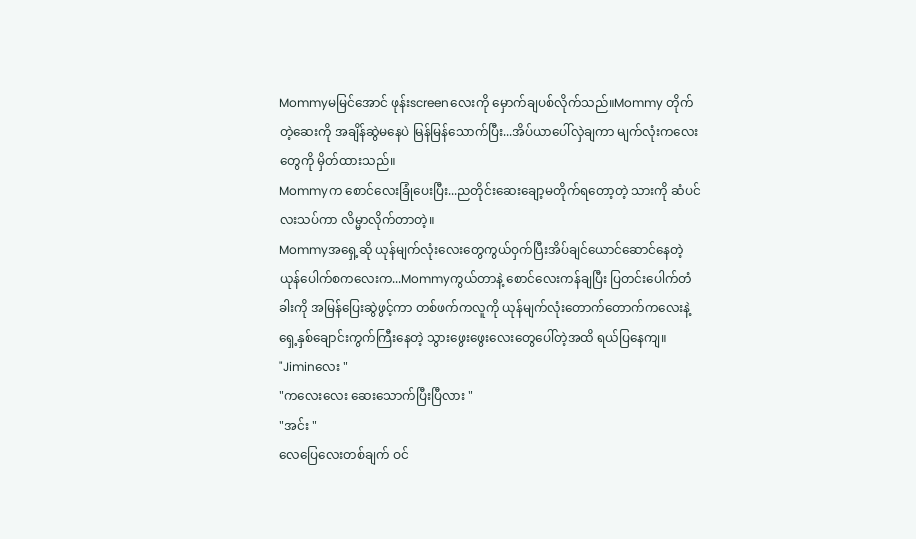Mommyမမြင်အောင် ဖုန်းscreenလေးကို မှောက်ချပစ်လိုက်သည်။Mommy တိုက်တဲ့ဆေးကို အချိန်ဆွဲမနေပဲ မြန်မြန်သောက်ပြီး...အိပ်ယာပေါ်လှဲချကာ မျက်လုံးကလေးတွေကို မှိတ်ထားသည်။
Mommyက စောင်လေးခြုံပေးပြီး...ညတိုင်းဆေးချော့မတိုက်ရတော့တဲ့ သားကို ဆံပင်လးသပ်ကာ လိမ္မာလိုက်တာတဲ့။
Mommyအရှေ့ဆို ယုန်မျက်လုံးလေးတွေကွယ်ဝှက်ပြီးအိပ်ချင်ယောင်ဆောင်နေတဲ့ ယုန်ပေါက်စကလေးက...Mommyကွယ်တာနဲ့ စောင်လေးကန်ချပြီး ပြတင်းပေါက်တံခါးကို အမြန်ပြေးဆွဲဖွင့်ကာ တစ်ဖက်ကလူကို ယုန်မျက်လုံးတောက်တောက်ကလေးနဲ့ ရှေ့နှစ်ချောင်းကွက်ကြီးနေတဲ့ သွားဖွေးဖွေးလေးတွေပေါ်တဲ့အထိ ရယ်ပြနေကျ။
"Jiminလေး "
"ကလေးလေး ဆေးသောက်ပြီးပြီလား "
"အင်း "
လေပြေလေးတစ်ချက် ဝင်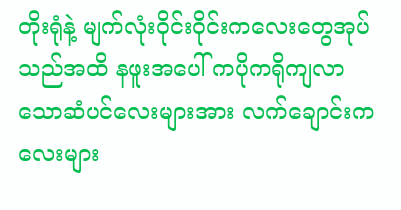တိုးရုံနဲ့ မျက်လုံးဝိုင်းဝိုင်းကလေးတွေအုပ်သည်အထိ နဖူးအပေါ် ကပိုကရိုကျလာသောဆံပင်လေးများအား လက်ချောင်းကလေးများ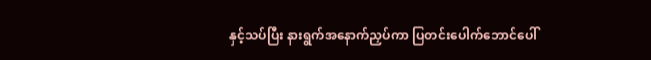နှင့်သပ်ပြီး နားရွက်အနောက်ညှပ်ကာ ပြတင်းပေါက်ဘောင်ပေါ်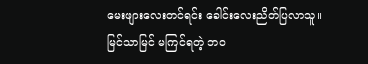မေးဖျားလေးတင်ရင်း ခေါင်းလေးညိတ်ပြလာသူ။
မြင်သာမြင် မကြင်ရတဲ့ ဘဝ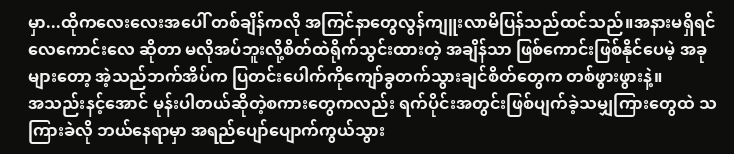မှာ...ထိုကလေးလေးအပေါ် တစ်ချိန်ကလို အကြင်နာတွေလွန်ကျူးလာမိပြန်သည်ထင်သည်။အနားမရှိရင်လေကောင်းလေ ဆိုတာ မလိုအပ်ဘူးလို့စိတ်ထဲရိုက်သွင်းထားတဲ့ အချိန်သာ ဖြစ်ကောင်းဖြစ်နိုင်ပေမဲ့ အခုများတော့ အဲ့သည်ဘက်အိပ်က ပြတင်းပေါက်ကိုကျော်ခွတက်သွားချင်စိတ်တွေက တစ်ဖွားဖွားနဲ့။
အသည်းနင့်အောင် မုန်းပါတယ်ဆိုတဲ့စကားတွေကလည်း ရက်ပိုင်းအတွင်းဖြစ်ပျက်ခဲ့သမျှကြားတွေထဲ သကြားခဲလို ဘယ်နေရာမှာ အရည်ပျော်ပျောက်ကွယ်သွား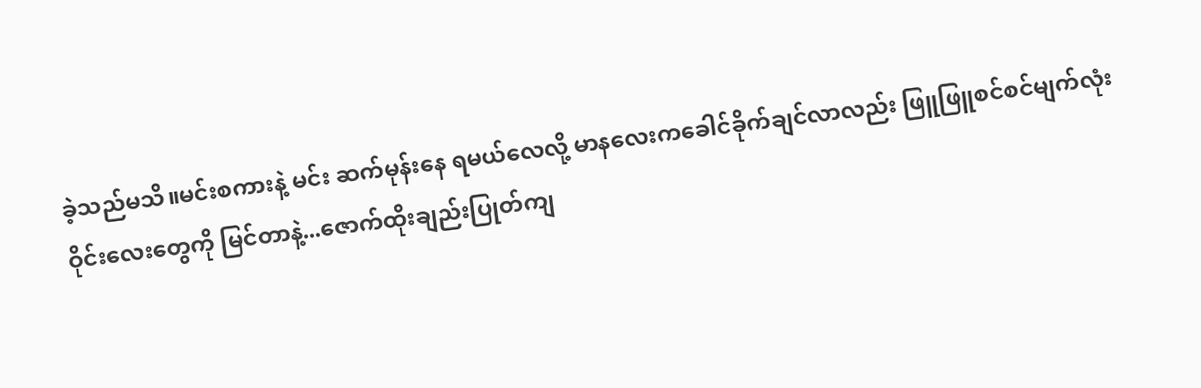ခဲ့သည်မသိ။မင်းစကားနဲ့ မင်း ဆက်မုန်းနေ ရမယ်လေလို့ မာနလေးကခေါင်ခိုက်ချင်လာလည်း ဖြူဖြူစင်စင်မျက်လုံးဝိုင်းလေးတွေကို မြင်တာနဲ့...ဇောက်ထိုးချည်းပြုတ်ကျ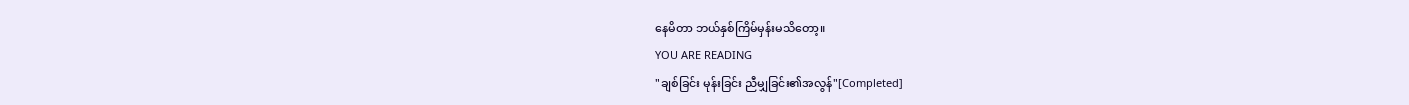နေမိတာ ဘယ်နှစ်ကြိမ်မှန်းမသိတော့။
YOU ARE READING
"ချစ်ခြင်း မုန်းခြင်း ညီမျှခြင်း၏အလွန်"[Completed]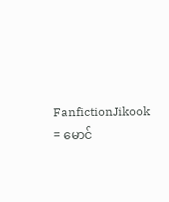FanfictionJikook = မောင်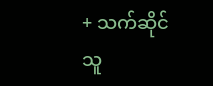+ သက်ဆိုင်သူ